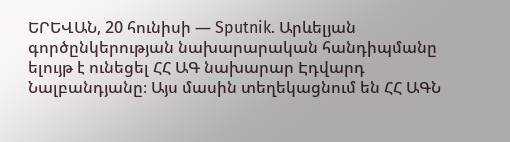ԵՐԵՎԱՆ, 20 հունիսի — Sputnik. Արևելյան գործընկերության նախարարական հանդիպմանը ելույթ է ունեցել ՀՀ ԱԳ նախարար Էդվարդ Նալբանդյանը։ Այս մասին տեղեկացնում են ՀՀ ԱԳՆ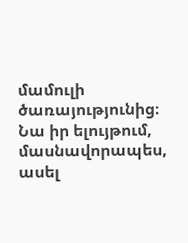մամուլի ծառայությունից։
Նա իր ելույթում, մասնավորապես, ասել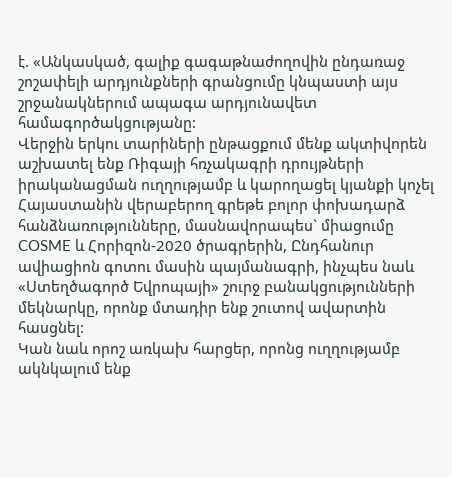է. «Անկասկած, գալիք գագաթնաժողովին ընդառաջ շոշափելի արդյունքների գրանցումը կնպաստի այս շրջանակներում ապագա արդյունավետ համագործակցությանը:
Վերջին երկու տարիների ընթացքում մենք ակտիվորեն աշխատել ենք Ռիգայի հռչակագրի դրույթների իրականացման ուղղությամբ և կարողացել կյանքի կոչել Հայաստանին վերաբերող գրեթե բոլոր փոխադարձ հանձնառությունները, մասնավորապես` միացումը COSME և Հորիզոն-2020 ծրագրերին, Ընդհանուր ավիացիոն գոտու մասին պայմանագրի, ինչպես նաև «Ստեղծագործ Եվրոպայի» շուրջ բանակցությունների մեկնարկը, որոնք մտադիր ենք շուտով ավարտին հասցնել:
Կան նաև որոշ առկախ հարցեր, որոնց ուղղությամբ ակնկալում ենք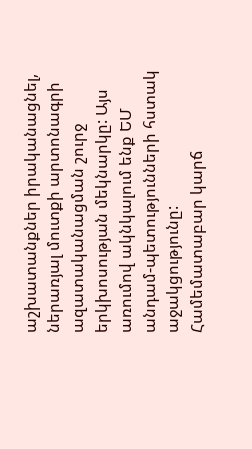աշխատանքներ իրականացնել, ներառյալ մուտքի արտոնագրի ազատականացման շուրջ երկխոսության մեկնարկը: Այս առումով ակնկալում ենք ԵՄ անդամ-պետությունների հստակ աջակցությունը:
Համեմատաբար կարճ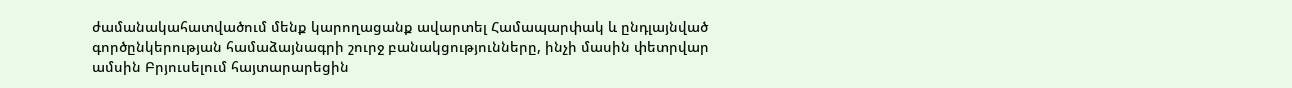ժամանակահատվածում մենք կարողացանք ավարտել Համապարփակ և ընդլայնված գործընկերության համաձայնագրի շուրջ բանակցությունները, ինչի մասին փետրվար ամսին Բրյուսելում հայտարարեցին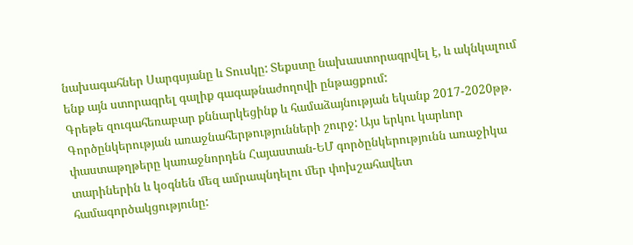նախագահներ Սարգսյանը և Տուսկը: Տեքստը նախաստորագրվել է, և ակնկալում ենք այն ստորագրել գալիք գագաթնաժողովի ընթացքում:
Գրեթե զուգահեռաբար քննարկեցինք և համաձայնության եկանք 2017-2020թթ. Գործընկերության առաջնահերթությունների շուրջ: Այս երկու կարևոր փաստաթղթերը կառաջնորդեն Հայաստան-ԵՄ գործընկերությունն առաջիկա տարիներին և կօգնեն մեզ ամրապնդելու մեր փոխշահավետ համագործակցությունը: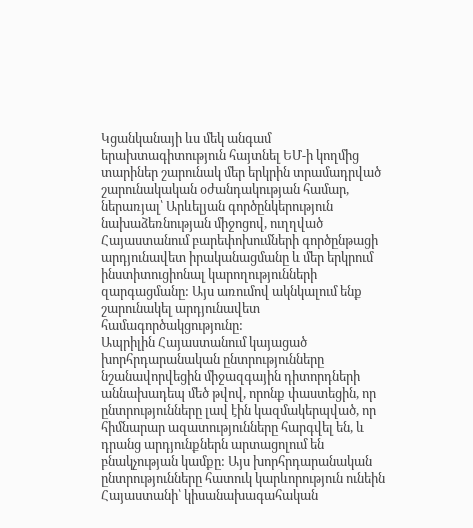Կցանկանայի ևս մեկ անգամ երախտագիտություն հայտնել ԵՄ-ի կողմից տարիներ շարունակ մեր երկրին տրամադրված շարունակական օժանդակության համար, ներառյալ՝ Արևելյան գործընկերություն նախաձեռնության միջոցով, ուղղված Հայաստանում բարեփոխումների գործընթացի արդյունավետ իրականացմանը և մեր երկրում ինստիտուցիոնալ կարողությունների զարգացմանը: Այս առումով ակնկալում ենք շարունակել արդյունավետ համագործակցությունը:
Ապրիլին Հայաստանում կայացած խորհրդարանական ընտրությունները նշանավորվեցին միջազգային դիտորդների աննախադեպ մեծ թվով, որոնք փաստեցին, որ ընտրությունները լավ էին կազմակերպված, որ հիմնարար ազատությունները հարգվել են, և դրանց արդյունքներն արտացոլում են բնակչության կամքը: Այս խորհրդարանական ընտրությունները հատուկ կարևորություն ունեին Հայաստանի՝ կիսանախագահական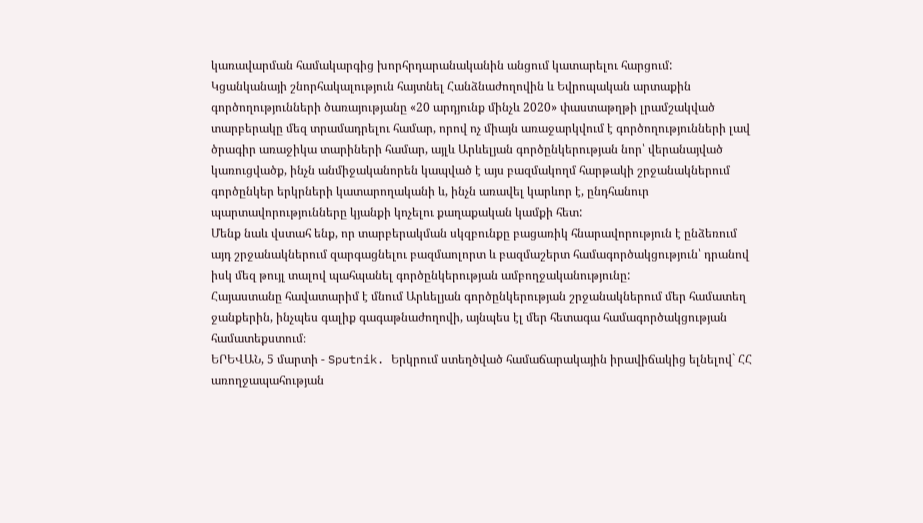կառավարման համակարգից խորհրդարանականին անցում կատարելու հարցում:
Կցանկանայի շնորհակալություն հայտնել Հանձնաժողովին և Եվրոպական արտաքին գործողությունների ծառայությանը «20 արդյունք մինչև 2020» փաստաթղթի լրամշակված տարբերակը մեզ տրամադրելու համար, որով ոչ միայն առաջարկվում է գործողությունների լավ ծրագիր առաջիկա տարիների համար, այլև Արևելյան գործընկերության նոր՝ վերանայված կառուցվածք, ինչն անմիջականորեն կապված է այս բազմակողմ հարթակի շրջանակներում գործընկեր երկրների կատարողականի և, ինչն առավել կարևոր է, ընդհանուր պարտավորությունները կյանքի կոչելու քաղաքական կամքի հետ:
Մենք նաև վստահ ենք, որ տարբերակման սկզբունքը բացառիկ հնարավորություն է ընձեռում այդ շրջանակներում զարգացնելու բազմաոլորտ և բազմաշերտ համագործակցություն՝ դրանով իսկ մեզ թույլ տալով պահպանել գործընկերության ամբողջականությունը:
Հայաստանը հավատարիմ է մնում Արևելյան գործընկերության շրջանակներում մեր համատեղ ջանքերին, ինչպես գալիք գագաթնաժողովի, այնպես էլ մեր հետագա համագործակցության համատեքստում։
ԵՐԵՎԱՆ, 5 մարտի - Sputnik. Երկրում ստեղծված համաճարակային իրավիճակից ելնելով` ՀՀ առողջապահության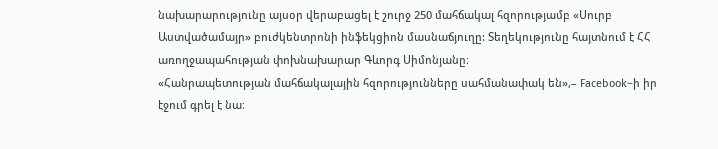նախարարությունը այսօր վերաբացել է շուրջ 250 մահճակալ հզորությամբ «Սուրբ Աստվածամայր» բուժկենտրոնի ինֆեկցիոն մասնաճյուղը: Տեղեկությունը հայտնում է ՀՀ առողջապահության փոխնախարար Գևորգ Սիմոնյանը։
«Հանրապետության մահճակալային հզորությունները սահմանափակ են»,– Facebook–ի իր էջում գրել է նա։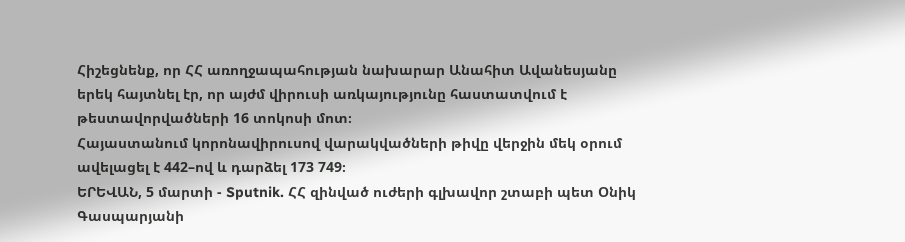Հիշեցնենք, որ ՀՀ առողջապահության նախարար Անահիտ Ավանեսյանը երեկ հայտնել էր, որ այժմ վիրուսի առկայությունը հաստատվում է թեստավորվածների 16 տոկոսի մոտ։
Հայաստանում կորոնավիրուսով վարակվածների թիվը վերջին մեկ օրում ավելացել է 442–ով և դարձել 173 749։
ԵՐԵՎԱՆ, 5 մարտի - Sputnik. ՀՀ զինված ուժերի գլխավոր շտաբի պետ Օնիկ Գասպարյանի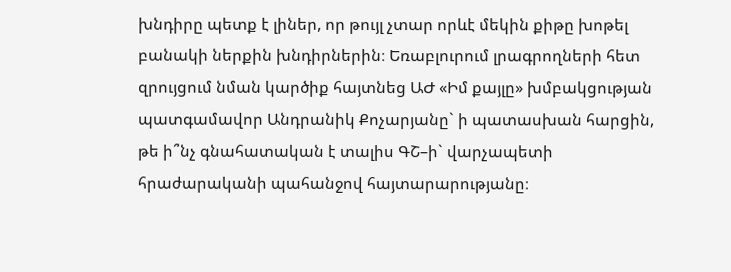խնդիրը պետք է լիներ, որ թույլ չտար որևէ մեկին քիթը խոթել բանակի ներքին խնդիրներին։ Եռաբլուրում լրագրողների հետ զրույցում նման կարծիք հայտնեց ԱԺ «Իմ քայլը» խմբակցության պատգամավոր Անդրանիկ Քոչարյանը` ի պատասխան հարցին, թե ի՞նչ գնահատական է տալիս ԳՇ–ի` վարչապետի հրաժարականի պահանջով հայտարարությանը։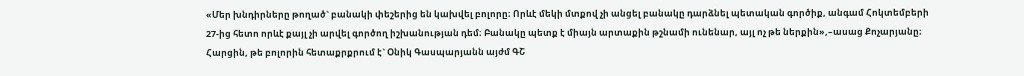«Մեր խնդիրները թողած` բանակի փեշերից են կախվել բոլորը։ Որևէ մեկի մտքով չի անցել բանակը դարձնել պետական գործիք, անգամ Հոկտեմբերի 27-ից հետո որևէ քայլ չի արվել գործող իշխանության դեմ։ Բանակը պետք է միայն արտաքին թշնամի ունենար, այլ ոչ թե ներքին»,–ասաց Քոչարյանը։
Հարցին, թե բոլորին հետաքրքրում է` Օնիկ Գասպարյանն այժմ ԳՇ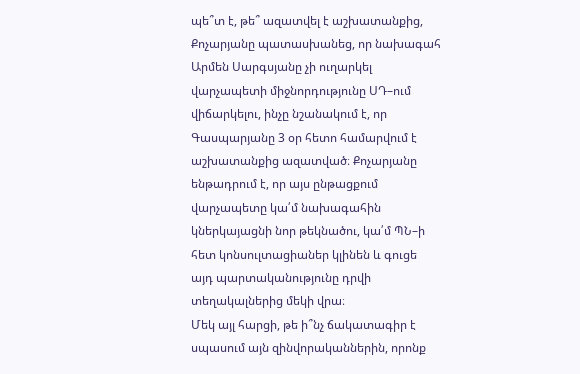պե՞տ է, թե՞ ազատվել է աշխատանքից, Քոչարյանը պատասխանեց, որ նախագահ Արմեն Սարգսյանը չի ուղարկել վարչապետի միջնորդությունը ՍԴ–ում վիճարկելու, ինչը նշանակում է, որ Գասպարյանը 3 օր հետո համարվում է աշխատանքից ազատված։ Քոչարյանը ենթադրում է, որ այս ընթացքում վարչապետը կա՛մ նախագահին կներկայացնի նոր թեկնածու, կա՛մ ՊՆ–ի հետ կոնսուլտացիաներ կլինեն և գուցե այդ պարտականությունը դրվի տեղակալներից մեկի վրա։
Մեկ այլ հարցի, թե ի՞նչ ճակատագիր է սպասում այն զինվորականներին, որոնք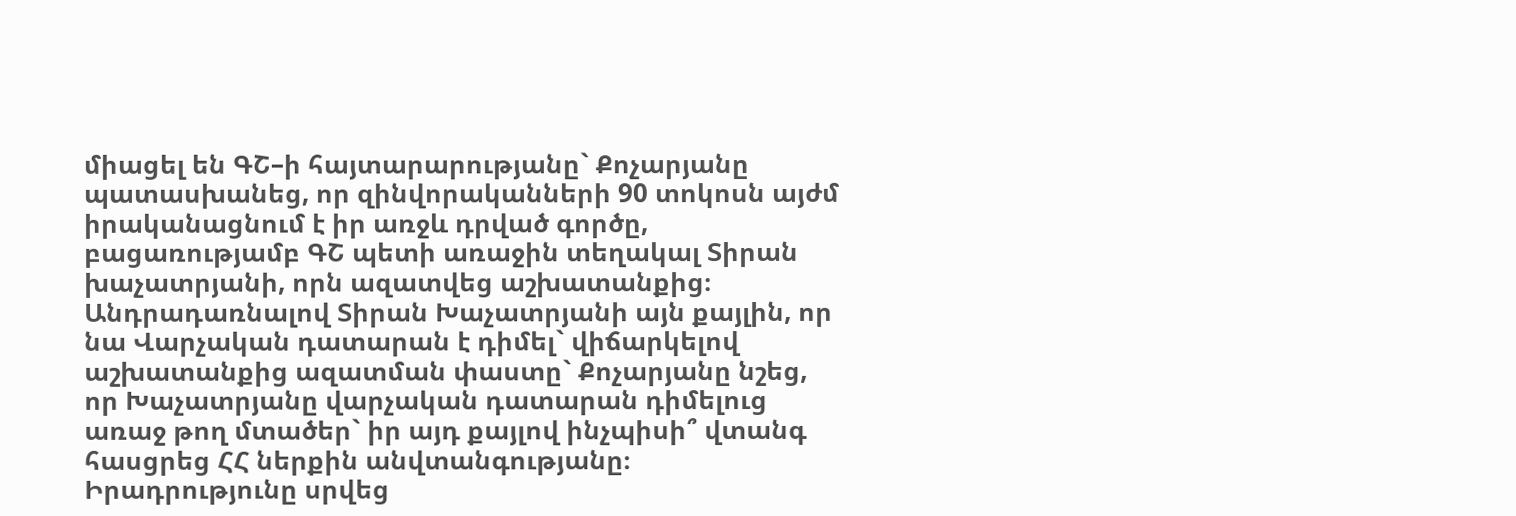միացել են ԳՇ–ի հայտարարությանը` Քոչարյանը պատասխանեց, որ զինվորականների 90 տոկոսն այժմ իրականացնում է իր առջև դրված գործը, բացառությամբ ԳՇ պետի առաջին տեղակալ Տիրան խաչատրյանի, որն ազատվեց աշխատանքից։
Անդրադառնալով Տիրան Խաչատրյանի այն քայլին, որ նա Վարչական դատարան է դիմել` վիճարկելով աշխատանքից ազատման փաստը` Քոչարյանը նշեց, որ Խաչատրյանը վարչական դատարան դիմելուց առաջ թող մտածեր` իր այդ քայլով ինչպիսի՞ վտանգ հասցրեց ՀՀ ներքին անվտանգությանը։
Իրադրությունը սրվեց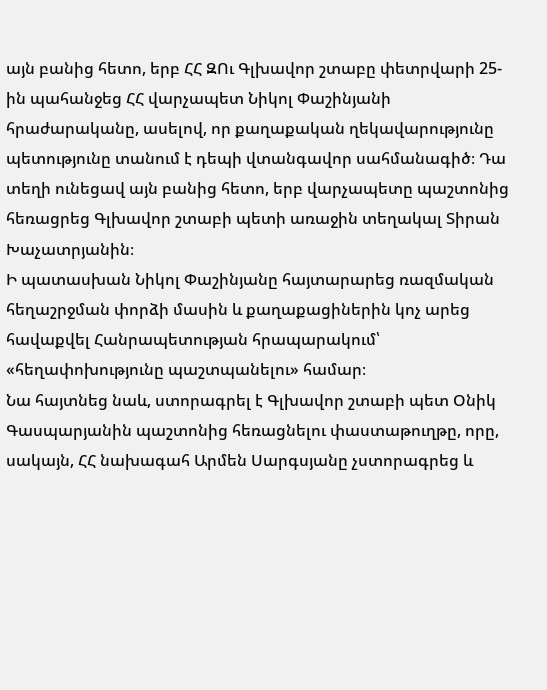այն բանից հետո, երբ ՀՀ ԶՈւ Գլխավոր շտաբը փետրվարի 25-ին պահանջեց ՀՀ վարչապետ Նիկոլ Փաշինյանի հրաժարականը, ասելով, որ քաղաքական ղեկավարությունը պետությունը տանում է դեպի վտանգավոր սահմանագիծ։ Դա տեղի ունեցավ այն բանից հետո, երբ վարչապետը պաշտոնից հեռացրեց Գլխավոր շտաբի պետի առաջին տեղակալ Տիրան Խաչատրյանին։
Ի պատասխան Նիկոլ Փաշինյանը հայտարարեց ռազմական հեղաշրջման փորձի մասին և քաղաքացիներին կոչ արեց հավաքվել Հանրապետության հրապարակում՝ «հեղափոխությունը պաշտպանելու» համար։
Նա հայտնեց նաև, ստորագրել է Գլխավոր շտաբի պետ Օնիկ Գասպարյանին պաշտոնից հեռացնելու փաստաթուղթը, որը, սակայն, ՀՀ նախագահ Արմեն Սարգսյանը չստորագրեց և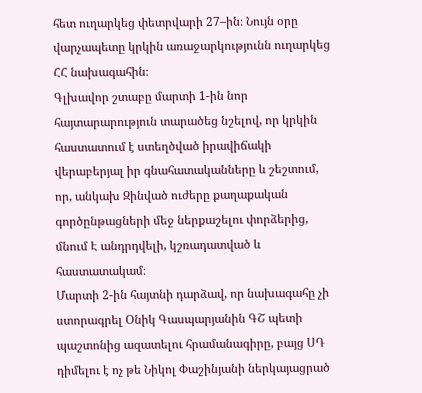հետ ուղարկեց փետրվարի 27–ին։ Նույն օրը վարչապետը կրկին առաջարկությունն ուղարկեց ՀՀ նախագահին։
Գլխավոր շտաբը մարտի 1-ին նոր հայտարարություն տարածեց նշելով, որ կրկին հաստատում է ստեղծված իրավիճակի վերաբերյալ իր գնահատականները և շեշտում, որ, անկախ Զինված ուժերը քաղաքական գործընթացների մեջ ներքաշելու փորձերից, մնում Է անդրդվելի, կշռադատված և հաստատակամ։
Մարտի 2-ին հայտնի դարձավ, որ նախագահը չի ստորագրել Օնիկ Գասպարյանին ԳՇ պետի պաշտոնից ազատելու հրամանագիրը, բայց ՍԴ դիմելու է ոչ թե Նիկոլ Փաշինյանի ներկայացրած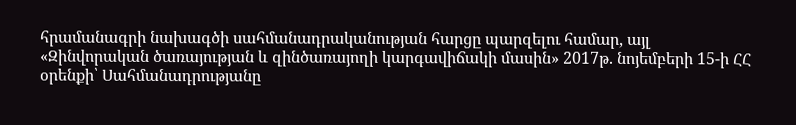հրամանագրի նախագծի սահմանադրականության հարցը պարզելու համար, այլ «Զինվորական ծառայության և զինծառայողի կարգավիճակի մասին» 2017թ. նոյեմբերի 15-ի ՀՀ օրենքի՝ Սահմանադրությանը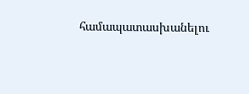համապատասխանելու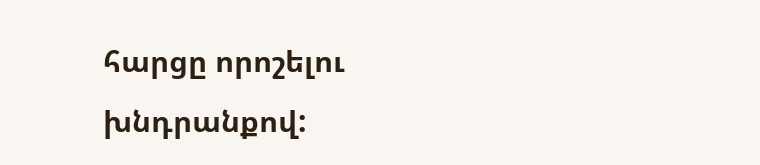հարցը որոշելու խնդրանքով: